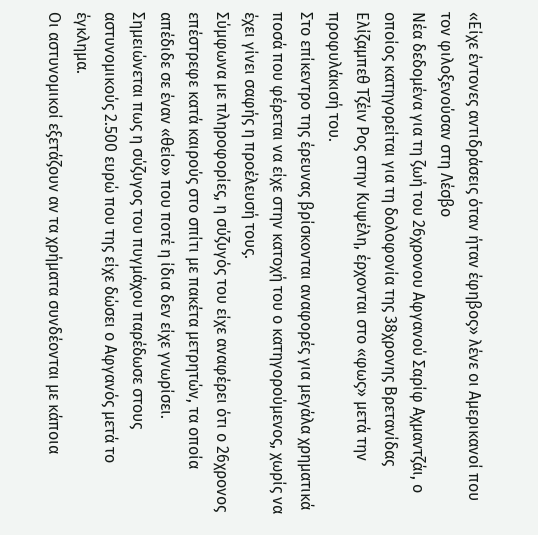«Είχε έντονες αντιδράσεις όταν ήταν έφηβος» λένε οι Αμερικανοί που τον φιλοξενούσαν στη Λέσβο
Νέα δεδομένα για τη ζωή του 26χρονου Αφγανού Σαρίφ Αχμαντζάι, ο οποίος κατηγορείται για τη δολοφονία της 38χρονης Βρετανίδας Ελίζαμπεθ Τζέιν Ρος στην Κυψέλη, έρχονται στο «φως» μετά την προφυλάκισή του.
Στο επίκεντρο της έρευνας βρίσκονται αναφορές για μεγάλα χρηματικά ποσά που φέρεται να είχε στην κατοχή του ο κατηγορούμενος, χωρίς να έχει γίνει σαφής η προέλευσή τους.
Σύμφωνα με πληροφορίες, η σύζυγός του είχε αναφέρει ότι ο 26χρονος επέστρεφε κατά καιρούς στο σπίτι με πακέτα μετρητών, τα οποία απέδιδε σε έναν «θείο» που ποτέ η ίδια δεν είχε γνωρίσει.
Σημειώνεται πως η σύζυγος του πυγμάχου παρέδωσε στους αστυνομικούς 2.500 ευρώ που της είχε δώσει ο Αφγανός μετά το έγκλημα.
Οι αστυνομικοί εξετάζουν αν τα χρήματα συνδέονται με κάποια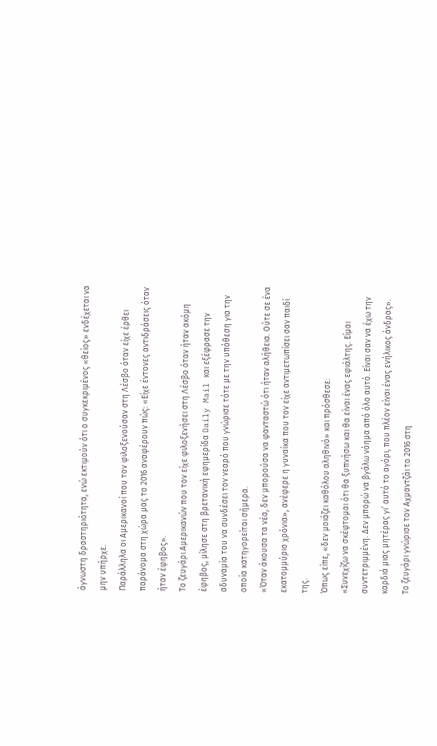άγνωστη δραστηριότητα, ενώ εκτιμούν ότι ο συγκεκριμένος «θείος» ενδέχεται να μην υπήρχε.
Παράλληλα οι Αμερικανοί που τον φιλοξενούσαν στη Λέσβο όταν είχε έρθει παράνομα στη χώρα μας το 2016 αναφέρουν πώς: «Είχε έντονες αντιδράσεις όταν ήταν έφηβος».
Το ζευγάρι Αμερικανών που τον είχε φιλοξενήσει στη Λέσβο όταν ήταν ακόμη έφηβος, μίλησε στη βρετανική εφημερίδα Daily Mail και εξέφρασε την αδυναμία του να συνδέσει τον νεαρό που γνώρισε τότε με την υπόθεση για την οποία κατηγορείται σήμερα.
«Όταν άκουσα τα νέα, δεν μπορούσα να φανταστώ ότι ήταν αλήθεια. Ούτε σε ένα εκατομμύριο χρόνια», ανέφερε η γυναίκα που τον είχε αντιμετωπίσει σαν παιδί της.
Όπως είπε, «δεν μοιάζει καθόλου αληθινό» και πρόσθεσε:
«Συνεχίζω να σκέφτομαι ότι θα ξυπνήσω και θα είναι ένας εφιάλτης. Είμαι συντετριμμένη. Δεν μπορώ να βγάλω νόημα από όλο αυτό. Είναι σαν να έχω την καρδιά μιας μητέρας γι’ αυτό το αγόρι, που πλέον είναι ένας ενήλικος άνδρας».
Το ζευγάρι γνώρισε τον Αχμαντζάι το 2016 στη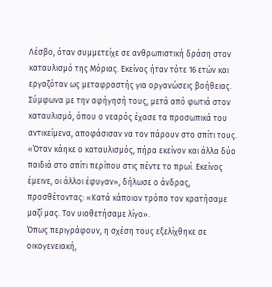Λέσβο, όταν συμμετείχε σε ανθρωπιστική δράση στον καταυλισμό της Μόριας. Εκείνος ήταν τότε 16 ετών και εργαζόταν ως μεταφραστής για οργανώσεις βοήθειας.
Σύμφωνα με την αφήγησή τους, μετά από φωτιά στον καταυλισμό, όπου ο νεαρός έχασε τα προσωπικά του αντικείμενα, αποφάσισαν να τον πάρουν στο σπίτι τους.
«Όταν κάηκε ο καταυλισμός, πήρα εκείνον και άλλα δύο παιδιά στο σπίτι περίπου στις πέντε το πρωί. Εκείνος έμεινε, οι άλλοι έφυγαν», δήλωσε ο άνδρας, προσθέτοντας: «Κατά κάποιον τρόπο τον κρατήσαμε μαζί μας. Τον υιοθετήσαμε λίγο».
Όπως περιγράφουν, η σχέση τους εξελίχθηκε σε οικογενειακή,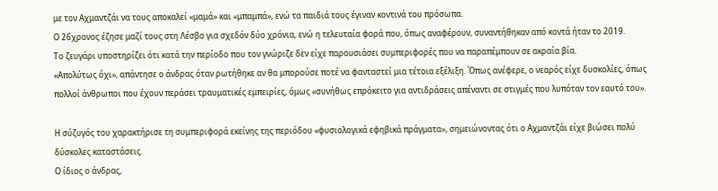με τον Αχμαντζάι να τους αποκαλεί «μαμά» και «μπαμπά», ενώ τα παιδιά τους έγιναν κοντινά του πρόσωπα.
Ο 26χρονος έζησε μαζί τους στη Λέσβο για σχεδόν δύο χρόνια, ενώ η τελευταία φορά που, όπως αναφέρουν, συναντήθηκαν από κοντά ήταν το 2019.
Το ζευγάρι υποστηρίζει ότι κατά την περίοδο που τον γνώριζε δεν είχε παρουσιάσει συμπεριφορές που να παραπέμπουν σε ακραία βία.
«Απολύτως όχι», απάντησε ο άνδρας όταν ρωτήθηκε αν θα μπορούσε ποτέ να φανταστεί μια τέτοια εξέλιξη. Όπως ανέφερε, ο νεαρός είχε δυσκολίες, όπως πολλοί άνθρωποι που έχουν περάσει τραυματικές εμπειρίες, όμως «συνήθως επρόκειτο για αντιδράσεις απέναντι σε στιγμές που λυπόταν τον εαυτό του».

Η σύζυγός του χαρακτήρισε τη συμπεριφορά εκείνης της περιόδου «φυσιολογικά εφηβικά πράγματα», σημειώνοντας ότι ο Αχμαντζάι είχε βιώσει πολύ δύσκολες καταστάσεις.
Ο ίδιος ο άνδρας,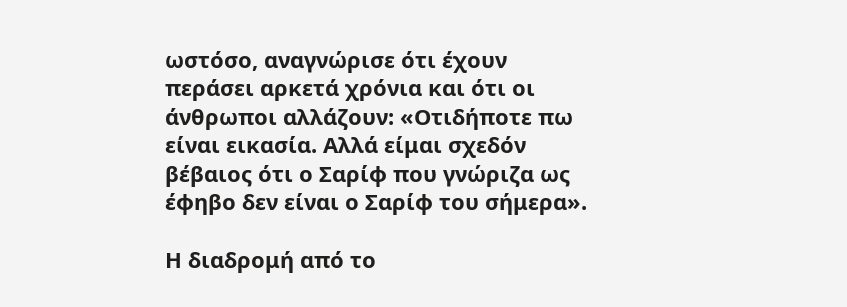ωστόσο, αναγνώρισε ότι έχουν περάσει αρκετά χρόνια και ότι οι άνθρωποι αλλάζουν: «Οτιδήποτε πω είναι εικασία. Αλλά είμαι σχεδόν βέβαιος ότι ο Σαρίφ που γνώριζα ως έφηβο δεν είναι ο Σαρίφ του σήμερα».

Η διαδρομή από το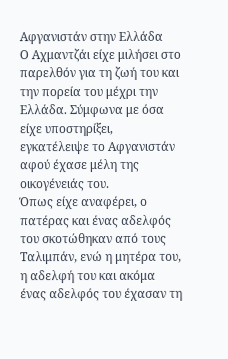Αφγανιστάν στην Ελλάδα
Ο Αχμαντζάι είχε μιλήσει στο παρελθόν για τη ζωή του και την πορεία του μέχρι την Ελλάδα. Σύμφωνα με όσα είχε υποστηρίξει, εγκατέλειψε το Αφγανιστάν αφού έχασε μέλη της οικογένειάς του.
Όπως είχε αναφέρει, ο πατέρας και ένας αδελφός του σκοτώθηκαν από τους Ταλιμπάν, ενώ η μητέρα του, η αδελφή του και ακόμα ένας αδελφός του έχασαν τη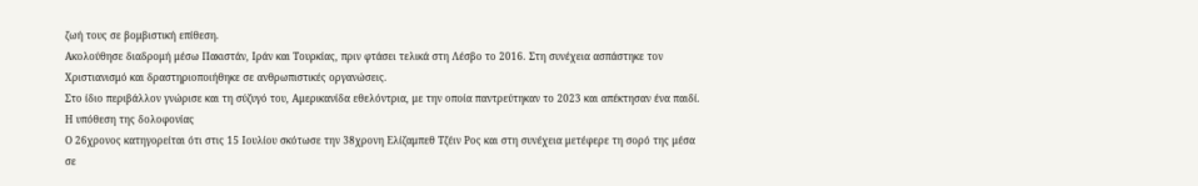ζωή τους σε βομβιστική επίθεση.
Ακολούθησε διαδρομή μέσω Πακιστάν, Ιράν και Τουρκίας, πριν φτάσει τελικά στη Λέσβο το 2016. Στη συνέχεια ασπάστηκε τον Χριστιανισμό και δραστηριοποιήθηκε σε ανθρωπιστικές οργανώσεις.
Στο ίδιο περιβάλλον γνώρισε και τη σύζυγό του, Αμερικανίδα εθελόντρια, με την οποία παντρεύτηκαν το 2023 και απέκτησαν ένα παιδί.
Η υπόθεση της δολοφονίας
Ο 26χρονος κατηγορείται ότι στις 15 Ιουλίου σκότωσε την 38χρονη Ελίζαμπεθ Τζέιν Ρος και στη συνέχεια μετέφερε τη σορό της μέσα σε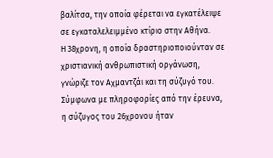βαλίτσα, την οποία φέρεται να εγκατέλειψε σε εγκαταλελειμμένο κτίριο στην Αθήνα.
Η 38χρονη, η οποία δραστηριοποιούνταν σε χριστιανική ανθρωπιστική οργάνωση, γνώριζε τον Αχμαντζάι και τη σύζυγό του. Σύμφωνα με πληροφορίες από την έρευνα, η σύζυγος του 26χρονου ήταν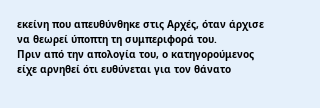εκείνη που απευθύνθηκε στις Αρχές, όταν άρχισε να θεωρεί ύποπτη τη συμπεριφορά του.
Πριν από την απολογία του, ο κατηγορούμενος είχε αρνηθεί ότι ευθύνεται για τον θάνατο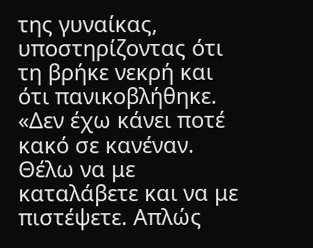της γυναίκας, υποστηρίζοντας ότι τη βρήκε νεκρή και ότι πανικοβλήθηκε.
«Δεν έχω κάνει ποτέ κακό σε κανέναν. Θέλω να με καταλάβετε και να με πιστέψετε. Απλώς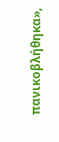πανικοβλήθηκα»,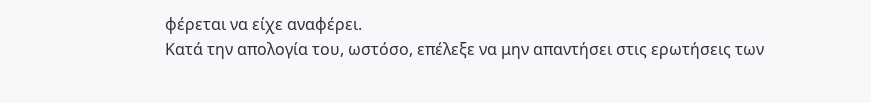φέρεται να είχε αναφέρει.
Κατά την απολογία του, ωστόσο, επέλεξε να μην απαντήσει στις ερωτήσεις των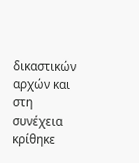δικαστικών αρχών και στη συνέχεια κρίθηκε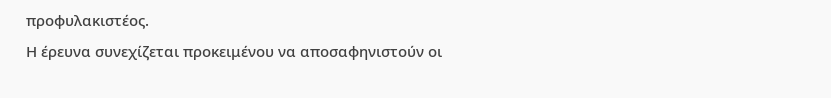προφυλακιστέος.
Η έρευνα συνεχίζεται προκειμένου να αποσαφηνιστούν οι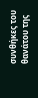συνθήκες του θανάτου της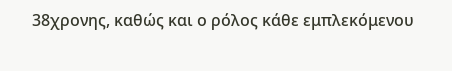38χρονης, καθώς και ο ρόλος κάθε εμπλεκόμενου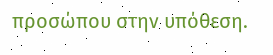προσώπου στην υπόθεση.